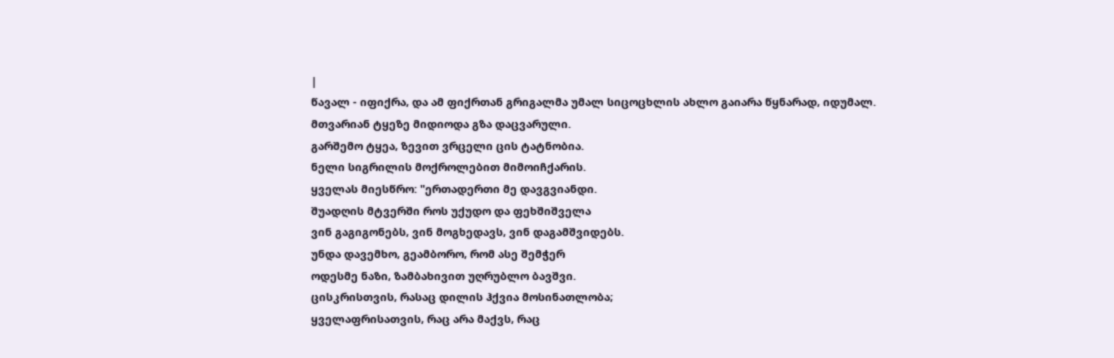|
წავალ - იფიქრა, და ამ ფიქრთან გრიგალმა უმალ სიცოცხლის ახლო გაიარა წყნარად, იდუმალ.
მთვარიან ტყეზე მიდიოდა გზა დაცვარული.
გარშემო ტყეა, ზევით ვრცელი ცის ტატნობია.
ნელი სიგრილის მოქროლებით მიმოიჩქარის.
ყველას მიესწრო: "ერთადერთი მე დავგვიანდი.
შუადღის მტვერში როს უქუდო და ფეხშიშველა
ვინ გაგიგონებს, ვინ მოგხედავს, ვინ დაგამშვიდებს.
უნდა დავემხო, გეამბორო, რომ ასე შემჭერ
ოდესმე ნაზი, ზამბახივით უღრუბლო ბავშვი.
ცისკრისთვის, რასაც დილის ჰქვია მოსინათლობა;
ყველაფრისათვის, რაც არა მაქვს, რაც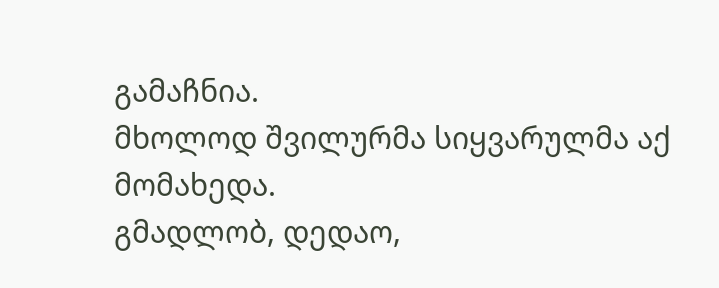გამაჩნია.
მხოლოდ შვილურმა სიყვარულმა აქ მომახედა.
გმადლობ, დედაო,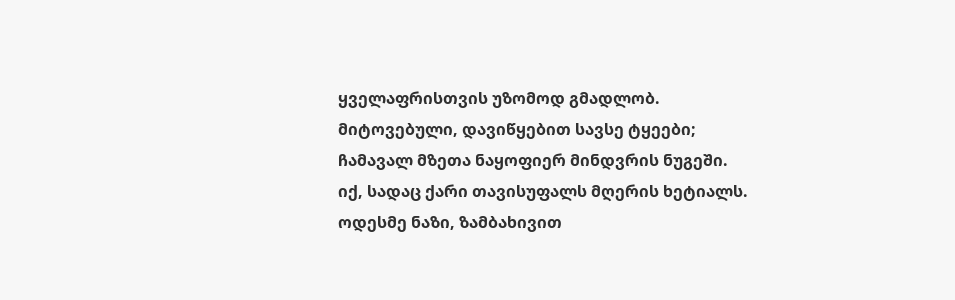ყველაფრისთვის უზომოდ გმადლობ.
მიტოვებული, დავიწყებით სავსე ტყეები;
ჩამავალ მზეთა ნაყოფიერ მინდვრის ნუგეში.
იქ, სადაც ქარი თავისუფალს მღერის ხეტიალს.
ოდესმე ნაზი, ზამბახივით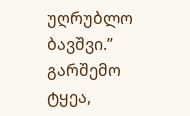უღრუბლო ბავშვი.”
გარშემო ტყეა,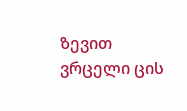ზევით ვრცელი ცის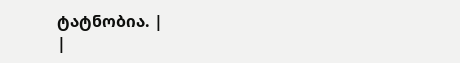ტატნობია. |
|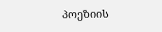პოეზიის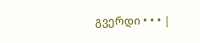გვერდი • • • |